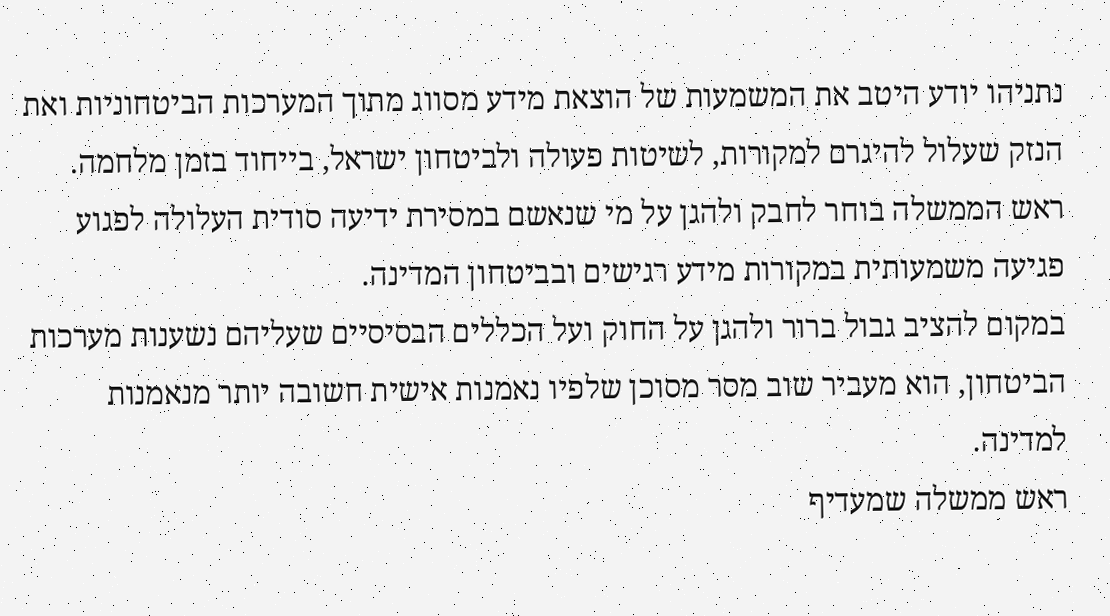נתניהו יודע היטב את המשמעות של הוצאת מידע מסווג מתוך המערכות הביטחוניות ואת הנזק שעלול להיגרם למקורות, לשיטות פעולה ולביטחון ישראל, בייחוד בזמן מלחמה.
ראש הממשלה בוחר לחבק ולהגן על מי שנאשם במסירת ידיעה סודית העלולה לפגוע פגיעה משמעותית במקורות מידע רגישים ובביטחון המדינה.
במקום להציב גבול ברור ולהגן על החוק ועל הכללים הבסיסיים שעליהם נשענות מערכות הביטחון, הוא מעביר שוב מסר מסוכן שלפיו נאמנות אישית חשובה יותר מנאמנות למדינה.
ראש ממשלה שמעדיף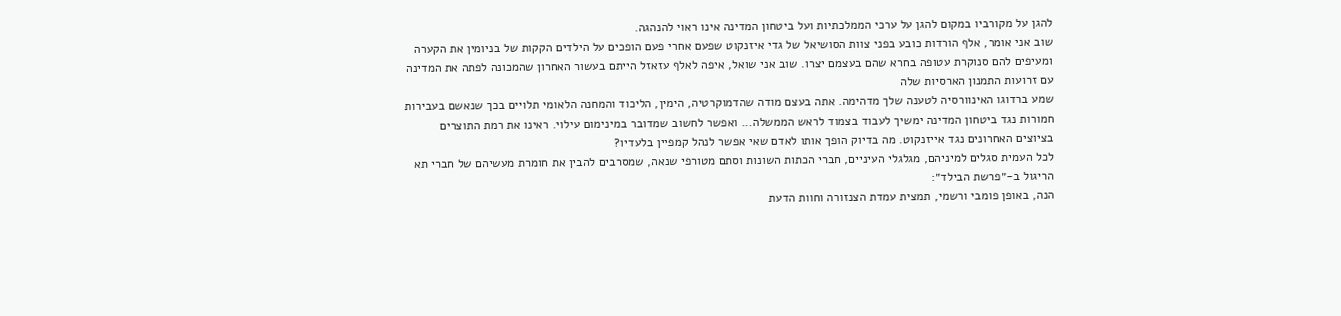להגן על מקורביו במקום להגן על ערכי הממלכתיות ועל ביטחון המדינה אינו ראוי להנהגה.
שוב אני אומר, אלף הורדות כובע בפני צוות הסושיאל של גדי איזנקוט שפעם אחרי פעם הופכים על הילדים הקקות של בניומין את הקערה ומעיפים להם סנוקרת עטופה בחרא שהם בעצמם יצרו. שוב אני שואל, איפה לאלף עזאזל הייתם בעשור האחרון שהמכונה לפתה את המדינה עם זרועות התמנון הארסיות שלה
שמע ברדוגו האינוורסיה לטענה שלך מדהימה. אתה בעצם מודה שהדמוקרטיה, הימין, הליכוד והמחנה הלאומי תלויים בכך שנאשם בעבירות חמורות נגד ביטחון המדינה ימשיך לעבוד בצמוד לראש הממשלה... ואפשר לחשוב שמדובר במינימום עילוי. ראינו את רמת התוצרים בציוצים האחרונים נגד אייזנקוט. מה בדיוק הופך אותו לאדם שאי אפשר לנהל קמפיין בלעדיו?
לכל העמית סגלים למיניהם, מגלגלי העיניים, חברי הכתות השונות וסתם מטורפי שנאה, שמסרבים להבין את חומרת מעשיהם של חברי תא הריגול ב-״פרשת הבילד״:
הנה, באופן פומבי ורשמי, תמצית עמדת הצנזורה וחוות הדעת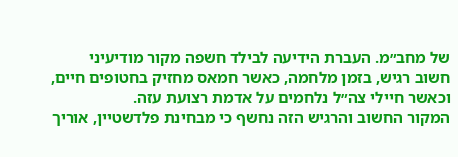של מחב״מ. העברת הידיעה לבילד חשפה מקור מודיעיני חשוב רגיש, בזמן מלחמה, כאשר חמאס מחזיק בחטופים חיים, וכאשר חיילי צה״ל נלחמים על אדמת רצועת עזה.
המקור החשוב והרגיש הזה נחשף כי מבחינת פלדשטיין, אוריך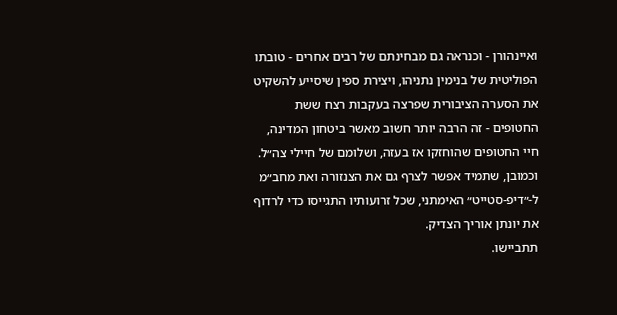ואיינהורן - וכנראה גם מבחינתם של רבים אחרים - טובתו הפוליטית של בנימין נתניהו, ויצירת ספין שיסייע להשקיט את הסערה הציבורית שפרצה בעקבות רצח ששת החטופים - זה הרבה יותר חשוב מאשר ביטחון המדינה, חיי החטופים שהוחזקו אז בעזה, ושלומם של חיילי צה״ל.
וכמובן, שתמיד אפשר לצרף גם את הצנזורה ואת מחב״מ ל-״דיפ-סטייט״ האימתני, שכל זרועותיו התגייסו כדי לרדוף את יונתן אוריך הצדיק.
תתביישו.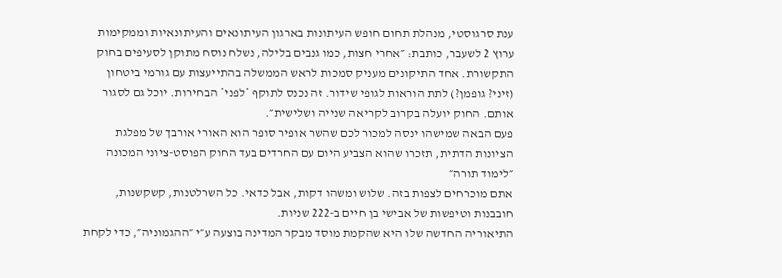ענת סרגוסטי, מנהלת תחום חופש העיתונות בארגון העיתונאים והעיתונאיות וממקימות ערוץ 2 לשעבר, כותבת: ״אחרי חצות, כמו גנבים בלילה, נשלח נוסח מתוקן לסעיפים בחוק התקשורת. אחד התיקונים מעניק סמכות לראש הממשלה בהתייעצות עם גורמי ביטחון (זיני? גופמן?) לתת הוראות לגופי שידור. זה נכנס לתוקף *לפני* הבחירות. יוכל גם לסגור אותם. החוק יועלה בקרוב לקריאה שנייה ושלישית״.
פעם הבאה שמישהו ינסה למכור לכם שהשר אופיר סופר הוא האורי אורבך של מפלגת הציונות הדתית, תזכרו שהוא הצביע היום עם החרדים בעד החוק הפוסט-ציוני המכונה ״לימוד תורה״
אתם מוכרחים לצפות בזה. שלוש ומשהו דקות, אבל כדאי. כל השרלטנות, קשקשנות, חובבנות וטיפשות של אבישי בן חיים ב-222 שניות.
התיאוריה החדשה שלו היא שהקמת מוסד מבקר המדינה בוצעה ע״י ״ההגמוניה״, כדי לקחת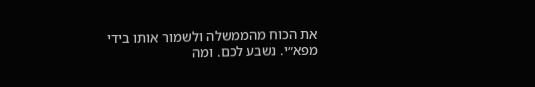את הכוח מהממשלה ולשמור אותו בידי מפא״י. נשבע לכם. ומה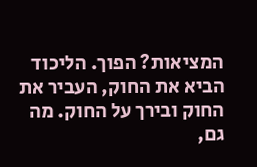המציאות? הפוך. הליכוד הביא את החוק, העביר את החוק ובירך על החוק. מה גם,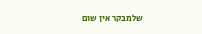שלמבקר אין שום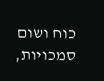כוח ושום סמכויות,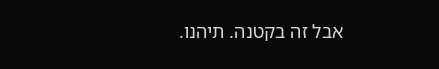אבל זה בקטנה. תיהנו.